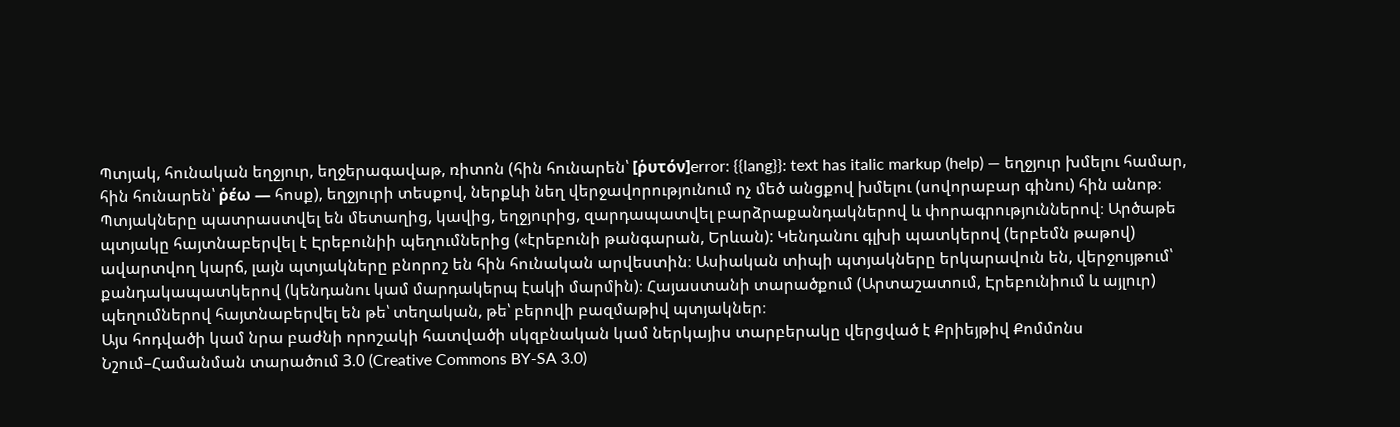Պտյակ, հունական եղջյուր, եղջերագավաթ, ռիտոն (հին հունարեն՝ [ῥυτόν]error: {{lang}}: text has italic markup (help) — եղջյուր խմելու համար, հին հունարեն՝ ῥέω — հոսք), եղջյուրի տեսքով, ներքևի նեղ վերջավորությունում ոչ մեծ անցքով խմելու (սովորաբար գինու) հին անոթ։ Պտյակները պատրաստվել են մետաղից, կավից, եղջյուրից, զարդապատվել բարձրաքանդակներով և փորագրություններով։ Արծաթե պտյակը հայտնաբերվել է Էրեբունիի պեղումներից («էրեբունի թանգարան, Երևան): Կենդանու գլխի պատկերով (երբեմն թաթով) ավարտվող կարճ, լայն պտյակները բնորոշ են հին հունական արվեստին։ Ասիական տիպի պտյակները երկարավուն են, վերջույթում՝ քանդակապատկերով (կենդանու կամ մարդակերպ էակի մարմին)։ Հայաստանի տարածքում (Արտաշատում, Էրեբունիում և այլուր) պեղումներով հայտնաբերվել են թե՝ տեղական, թե՝ բերովի բազմաթիվ պտյակներ։
Այս հոդվածի կամ նրա բաժնի որոշակի հատվածի սկզբնական կամ ներկայիս տարբերակը վերցված է Քրիեյթիվ Քոմմոնս Նշում–Համանման տարածում 3.0 (Creative Commons BY-SA 3.0)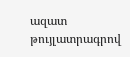ազատ թույլատրագրով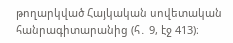թողարկված Հայկական սովետական հանրագիտարանից (հ․ 9, էջ 413)։